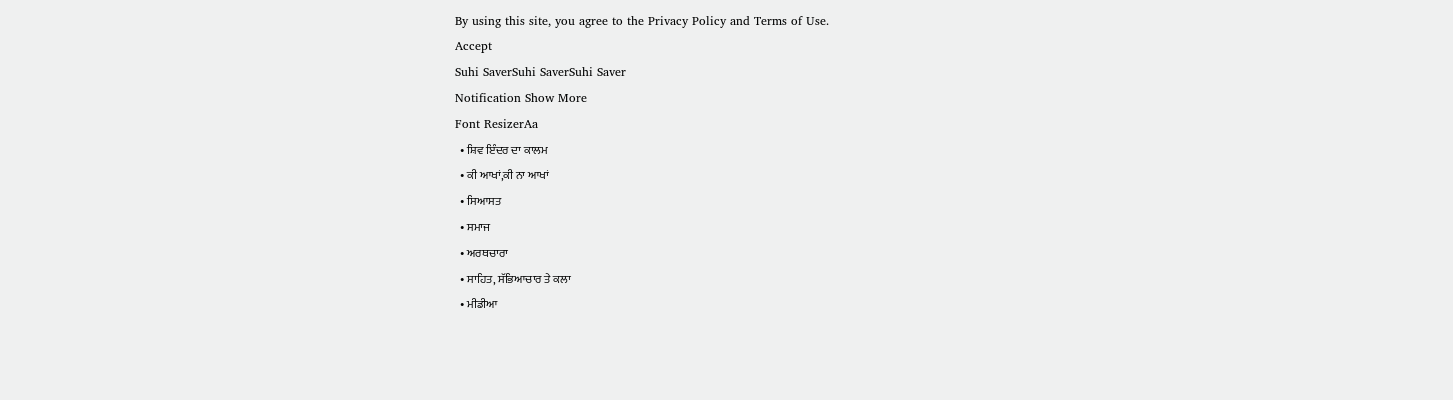By using this site, you agree to the Privacy Policy and Terms of Use.
Accept
Suhi SaverSuhi SaverSuhi Saver
Notification Show More
Font ResizerAa
  • ਸ਼ਿਵ ਇੰਦਰ ਦਾ ਕਾਲਮ
  • ਕੀ ਆਖਾਂ,ਕੀ ਨਾ ਆਖਾਂ
  • ਸਿਆਸਤ
  • ਸਮਾਜ
  • ਅਰਥਚਾਰਾ
  • ਸਾਹਿਤ, ਸੱਭਿਆਚਾਰ ਤੇ ਕਲਾ
  • ਮੀਡੀਆ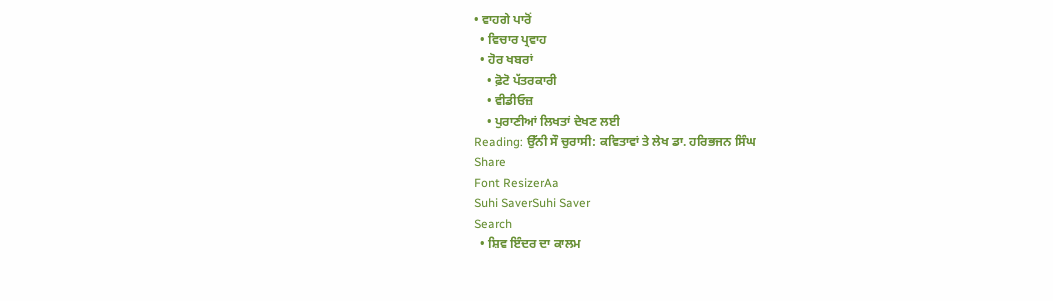• ਵਾਹਗੇ ਪਾਰੋਂ
  • ਵਿਚਾਰ ਪ੍ਰਵਾਹ
  • ਹੋਰ ਖਬਰਾਂ
    • ਫ਼ੋਟੋ ਪੱਤਰਕਾਰੀ
    • ਵੀਡੀਓਜ਼
    • ਪੁਰਾਣੀਆਂ ਲਿਖਤਾਂ ਦੇਖਣ ਲਈ
Reading: ਉੱਨੀ ਸੌ ਚੁਰਾਸੀ: ਕਵਿਤਾਵਾਂ ਤੇ ਲੇਖ ਡਾ. ਹਰਿਭਜਨ ਸਿੰਘ
Share
Font ResizerAa
Suhi SaverSuhi Saver
Search
  • ਸ਼ਿਵ ਇੰਦਰ ਦਾ ਕਾਲਮ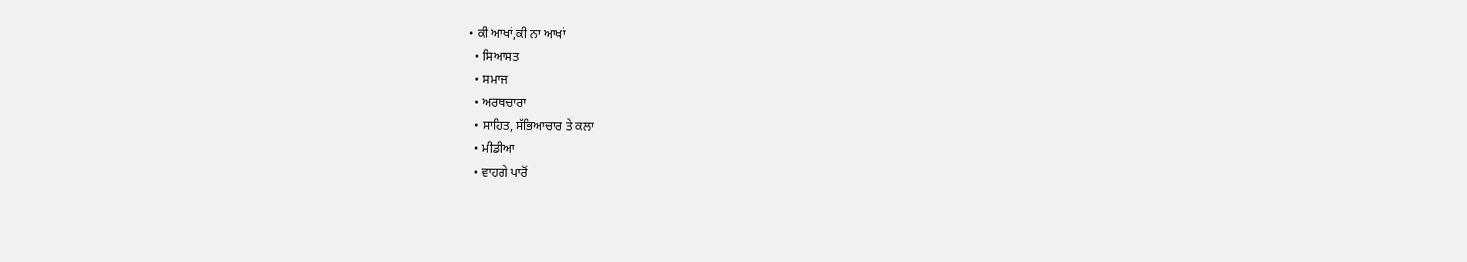• ਕੀ ਆਖਾਂ,ਕੀ ਨਾ ਆਖਾਂ
  • ਸਿਆਸਤ
  • ਸਮਾਜ
  • ਅਰਥਚਾਰਾ
  • ਸਾਹਿਤ, ਸੱਭਿਆਚਾਰ ਤੇ ਕਲਾ
  • ਮੀਡੀਆ
  • ਵਾਹਗੇ ਪਾਰੋਂ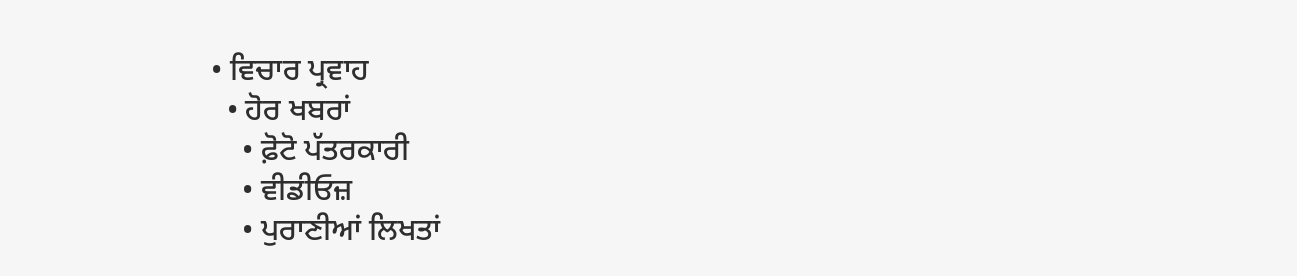• ਵਿਚਾਰ ਪ੍ਰਵਾਹ
  • ਹੋਰ ਖਬਰਾਂ
    • ਫ਼ੋਟੋ ਪੱਤਰਕਾਰੀ
    • ਵੀਡੀਓਜ਼
    • ਪੁਰਾਣੀਆਂ ਲਿਖਤਾਂ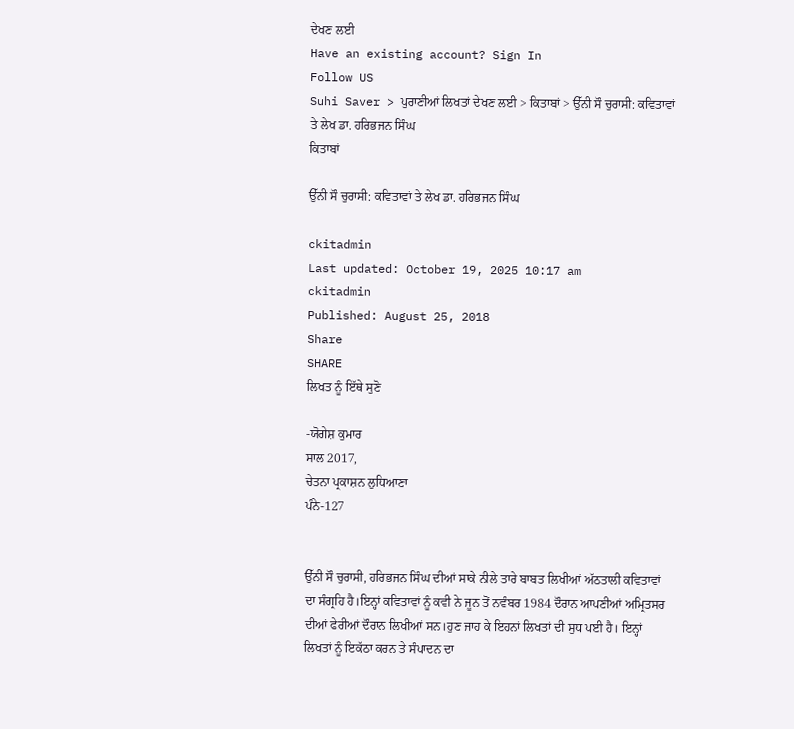ਦੇਖਣ ਲਈ
Have an existing account? Sign In
Follow US
Suhi Saver > ਪੁਰਾਣੀਆਂ ਲਿਖਤਾਂ ਦੇਖਣ ਲਈ > ਕਿਤਾਬਾਂ > ਉੱਨੀ ਸੌ ਚੁਰਾਸੀ: ਕਵਿਤਾਵਾਂ ਤੇ ਲੇਖ ਡਾ. ਹਰਿਭਜਨ ਸਿੰਘ
ਕਿਤਾਬਾਂ

ਉੱਨੀ ਸੌ ਚੁਰਾਸੀ: ਕਵਿਤਾਵਾਂ ਤੇ ਲੇਖ ਡਾ. ਹਰਿਭਜਨ ਸਿੰਘ

ckitadmin
Last updated: October 19, 2025 10:17 am
ckitadmin
Published: August 25, 2018
Share
SHARE
ਲਿਖਤ ਨੂੰ ਇੱਥੇ ਸੁਣੋ

-ਯੋਗੇਸ਼ ਕੁਮਾਰ
ਸਾਲ 2017,
ਚੇਤਨਾ ਪ੍ਰਕਾਸ਼ਨ ਲੁਧਿਆਣਾ
ਪੰਨੇ-127


ਉੱਨੀ ਸੌ ਚੁਰਾਸੀ, ਹਰਿਭਜਨ ਸਿੰਘ ਦੀਆਂ ਸਾਕੇ ਨੀਲੇ ਤਾਰੇ ਬਾਬਤ ਲਿਖੀਆਂ ਅੱਠਤਾਲੀ ਕਵਿਤਾਵਾਂ ਦਾ ਸੰਗ੍ਰਹਿ ਹੈ।ਇਨ੍ਹਾਂ ਕਵਿਤਾਵਾਂ ਨੂੰ ਕਵੀ ਨੇ ਜੂਨ ਤੋਂ ਨਵੰਬਰ 1984 ਦੌਰਾਨ ਆਪਣੀਆਂ ਅਮ੍ਰਿਤਸਰ ਦੀਆਂ ਫੇਰੀਆਂ ਦੌਰਾਨ ਲਿਖੀਆਂ ਸਨ।ਹੁਣ ਜਾਹ ਕੇ ਇਹਨਾਂ ਲਿਖਤਾਂ ਦੀ ਸੁਧ ਪਈ ਹੈ। ਇਨ੍ਹਾਂ ਲਿਖਤਾਂ ਨੂੰ ਇਕੱਠਾ ਕਰਨ ਤੇ ਸੰਪਾਦਨ ਦਾ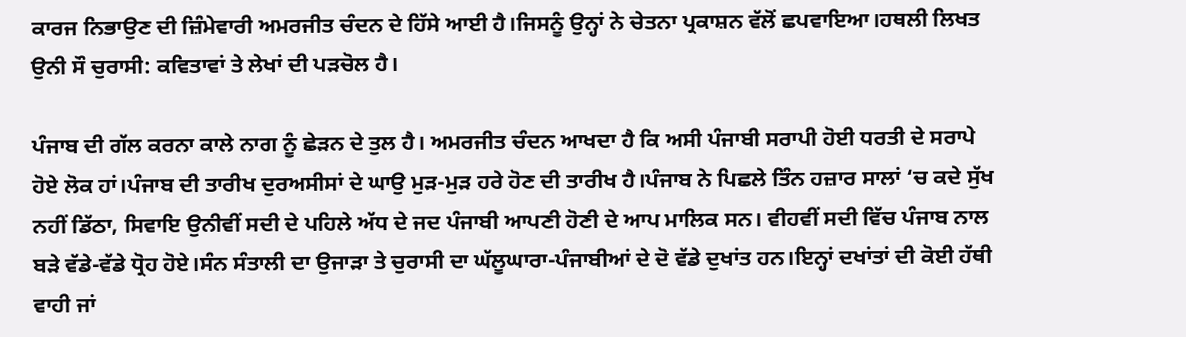ਕਾਰਜ ਨਿਭਾਉਣ ਦੀ ਜ਼ਿੰਮੇਵਾਰੀ ਅਮਰਜੀਤ ਚੰਦਨ ਦੇ ਹਿੱਸੇ ਆਈ ਹੈ।ਜਿਸਨੂੰ ਉਨ੍ਹਾਂ ਨੇ ਚੇਤਨਾ ਪ੍ਰਕਾਸ਼ਨ ਵੱਲੋਂ ਛਪਵਾਇਆ।ਹਥਲੀ ਲਿਖਤ ਉਨੀ ਸੌ ਚੁਰਾਸੀ: ਕਵਿਤਾਵਾਂ ਤੇ ਲੇਖਾਂ ਦੀ ਪੜਚੋਲ ਹੈ।

ਪੰਜਾਬ ਦੀ ਗੱਲ ਕਰਨਾ ਕਾਲੇ ਨਾਗ ਨੂੰ ਛੇੜਨ ਦੇ ਤੁਲ ਹੈ। ਅਮਰਜੀਤ ਚੰਦਨ ਆਖਦਾ ਹੈ ਕਿ ਅਸੀ ਪੰਜਾਬੀ ਸਰਾਪੀ ਹੋਈ ਧਰਤੀ ਦੇ ਸਰਾਪੇ ਹੋਏ ਲੋਕ ਹਾਂ।ਪੰਜਾਬ ਦੀ ਤਾਰੀਖ ਦੁਰਅਸੀਸਾਂ ਦੇ ਘਾਉ ਮੁੜ-ਮੁੜ ਹਰੇ ਹੋਣ ਦੀ ਤਾਰੀਖ ਹੈ।ਪੰਜਾਬ ਨੇ ਪਿਛਲੇ ਤਿੰਨ ਹਜ਼ਾਰ ਸਾਲਾਂ ‘ਚ ਕਦੇ ਸੁੱਖ ਨਹੀਂ ਡਿੱਠਾ, ਸਿਵਾਇ ਉਨੀਵੀਂ ਸਦੀ ਦੇ ਪਹਿਲੇ ਅੱਧ ਦੇ ਜਦ ਪੰਜਾਬੀ ਆਪਣੀ ਹੋਣੀ ਦੇ ਆਪ ਮਾਲਿਕ ਸਨ। ਵੀਹਵੀਂ ਸਦੀ ਵਿੱਚ ਪੰਜਾਬ ਨਾਲ ਬੜੇ ਵੱਡੇ-ਵੱਡੇ ਧ੍ਰੋਹ ਹੋਏ।ਸੰਨ ਸੰਤਾਲੀ ਦਾ ਉਜਾੜਾ ਤੇ ਚੁਰਾਸੀ ਦਾ ਘੱਲੂਘਾਰਾ-ਪੰਜਾਬੀਆਂ ਦੇ ਦੋ ਵੱਡੇ ਦੁਖਾਂਤ ਹਨ।ਇਨ੍ਹਾਂ ਦਖਾਂਤਾਂ ਦੀ ਕੋਈ ਹੱਥੀ ਵਾਹੀ ਜਾਂ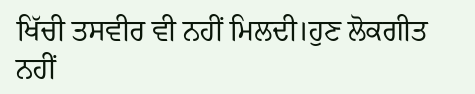ਖਿੱਚੀ ਤਸਵੀਰ ਵੀ ਨਹੀਂ ਮਿਲਦੀ।ਹੁਣ ਲੋਕਗੀਤ ਨਹੀਂ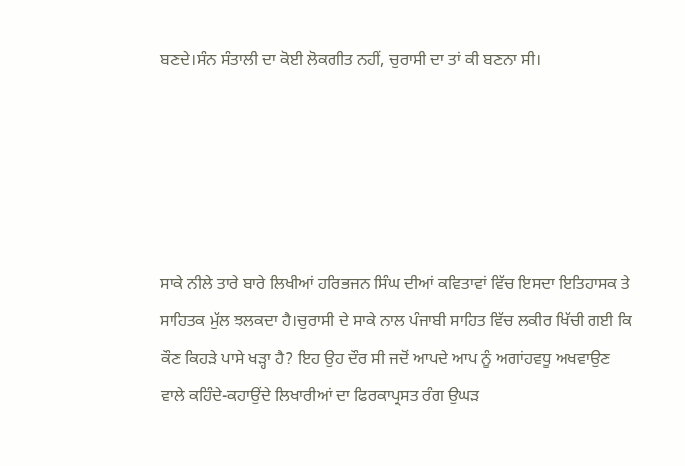ਬਣਦੇ।ਸੰਨ ਸੰਤਾਲੀ ਦਾ ਕੋਈ ਲੋਕਗੀਤ ਨਹੀਂ, ਚੁਰਾਸੀ ਦਾ ਤਾਂ ਕੀ ਬਣਨਾ ਸੀ।





ਸਾਕੇ ਨੀਲੇ ਤਾਰੇ ਬਾਰੇ ਲਿਖੀਆਂ ਹਰਿਭਜਨ ਸਿੰਘ ਦੀਆਂ ਕਵਿਤਾਵਾਂ ਵਿੱਚ ਇਸਦਾ ਇਤਿਹਾਸਕ ਤੇ ਸਾਹਿਤਕ ਮੁੱਲ ਝਲਕਦਾ ਹੈ।ਚੁਰਾਸੀ ਦੇ ਸਾਕੇ ਨਾਲ ਪੰਜਾਬੀ ਸਾਹਿਤ ਵਿੱਚ ਲਕੀਰ ਖਿੱਚੀ ਗਈ ਕਿ ਕੌਣ ਕਿਹੜੇ ਪਾਸੇ ਖੜ੍ਹਾ ਹੈ? ਇਹ ਉਹ ਦੌਰ ਸੀ ਜਦੋਂ ਆਪਦੇ ਆਪ ਨੂੰ ਅਗਾਂਹਵਧੂ ਅਖਵਾਉਣ ਵਾਲੇ ਕਹਿੰਦੇ-ਕਹਾਉਂਦੇ ਲਿਖਾਰੀਆਂ ਦਾ ਫਿਰਕਾਪ੍ਰਸਤ ਰੰਗ ਉਘੜ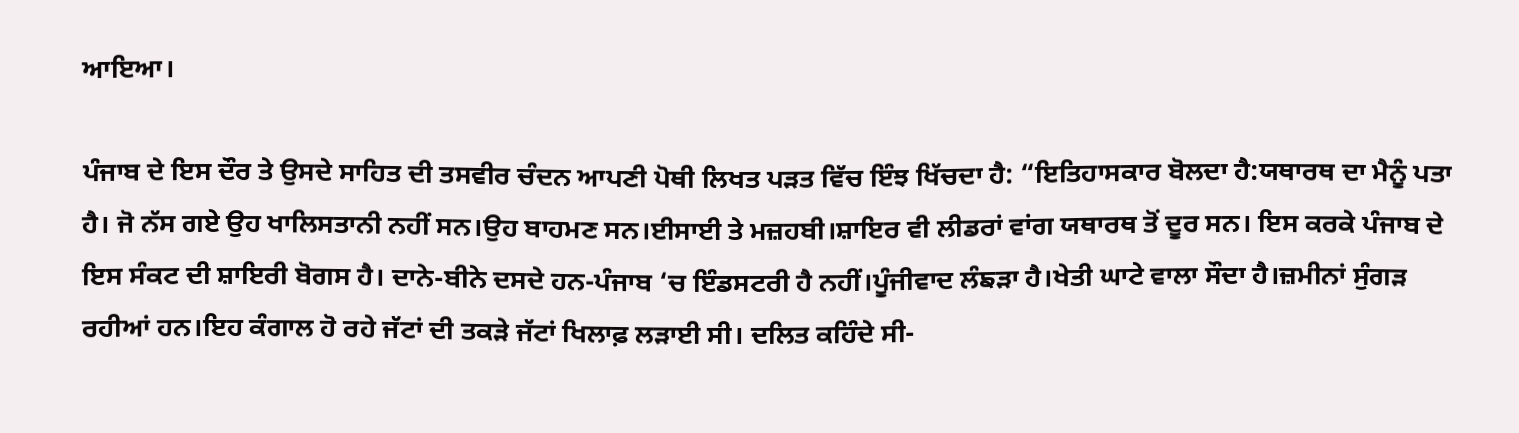ਆਇਆ।

ਪੰਜਾਬ ਦੇ ਇਸ ਦੌਰ ਤੇ ਉਸਦੇ ਸਾਹਿਤ ਦੀ ਤਸਵੀਰ ਚੰਦਨ ਆਪਣੀ ਪੋਥੀ ਲਿਖਤ ਪੜਤ ਵਿੱਚ ਇੰਝ ਖਿੱਚਦਾ ਹੈ: “ਇਤਿਹਾਸਕਾਰ ਬੋਲਦਾ ਹੈ:ਯਥਾਰਥ ਦਾ ਮੈਨੂੰ ਪਤਾ ਹੈ। ਜੋ ਨੱਸ ਗਏ ਉਹ ਖਾਲਿਸਤਾਨੀ ਨਹੀਂ ਸਨ।ਉਹ ਬਾਹਮਣ ਸਨ।ਈਸਾਈ ਤੇ ਮਜ਼ਹਬੀ।ਸ਼ਾਇਰ ਵੀ ਲੀਡਰਾਂ ਵਾਂਗ ਯਥਾਰਥ ਤੋਂ ਦੂਰ ਸਨ। ਇਸ ਕਰਕੇ ਪੰਜਾਬ ਦੇ ਇਸ ਸੰਕਟ ਦੀ ਸ਼ਾਇਰੀ ਬੋਗਸ ਹੈ। ਦਾਨੇ-ਬੀਨੇ ਦਸਦੇ ਹਨ-ਪੰਜਾਬ ‘ਚ ਇੰਡਸਟਰੀ ਹੈ ਨਹੀਂ।ਪੂੰਜੀਵਾਦ ਲੰਙੜਾ ਹੈ।ਖੇਤੀ ਘਾਟੇ ਵਾਲਾ ਸੌਦਾ ਹੈ।ਜ਼ਮੀਨਾਂ ਸੁੰਗੜ ਰਹੀਆਂ ਹਨ।ਇਹ ਕੰਗਾਲ ਹੋ ਰਹੇ ਜੱਟਾਂ ਦੀ ਤਕੜੇ ਜੱਟਾਂ ਖਿਲਾਫ਼ ਲੜਾਈ ਸੀ। ਦਲਿਤ ਕਹਿੰਦੇ ਸੀ-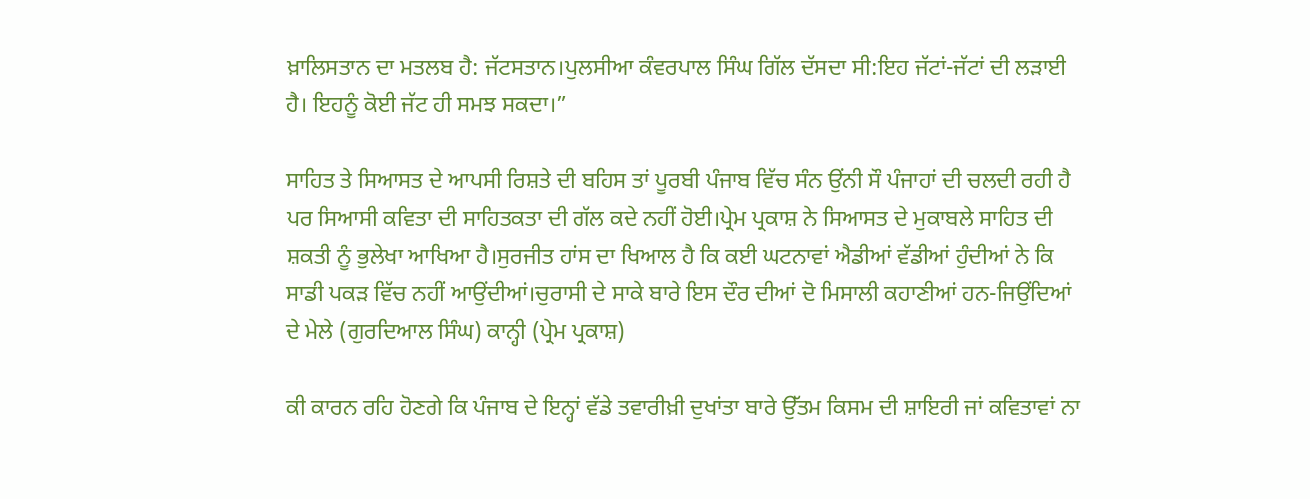ਖ਼ਾਲਿਸਤਾਨ ਦਾ ਮਤਲਬ ਹੈ: ਜੱਟਸਤਾਨ।ਪੁਲਸੀਆ ਕੰਵਰਪਾਲ ਸਿੰਘ ਗਿੱਲ ਦੱਸਦਾ ਸੀ:ਇਹ ਜੱਟਾਂ-ਜੱਟਾਂ ਦੀ ਲੜਾਈ ਹੈ। ਇਹਨੂੰ ਕੋਈ ਜੱਟ ਹੀ ਸਮਝ ਸਕਦਾ।”

ਸਾਹਿਤ ਤੇ ਸਿਆਸਤ ਦੇ ਆਪਸੀ ਰਿਸ਼ਤੇ ਦੀ ਬਹਿਸ ਤਾਂ ਪੂਰਬੀ ਪੰਜਾਬ ਵਿੱਚ ਸੰਨ ਉਂਨੀ ਸੌ ਪੰਜਾਹਾਂ ਦੀ ਚਲਦੀ ਰਹੀ ਹੈ ਪਰ ਸਿਆਸੀ ਕਵਿਤਾ ਦੀ ਸਾਹਿਤਕਤਾ ਦੀ ਗੱਲ ਕਦੇ ਨਹੀਂ ਹੋਈ।ਪ੍ਰੇਮ ਪ੍ਰਕਾਸ਼ ਨੇ ਸਿਆਸਤ ਦੇ ਮੁਕਾਬਲੇ ਸਾਹਿਤ ਦੀ ਸ਼ਕਤੀ ਨੂੰ ਭੁਲੇਖਾ ਆਖਿਆ ਹੈ।ਸੁਰਜੀਤ ਹਾਂਸ ਦਾ ਖਿਆਲ ਹੈ ਕਿ ਕਈ ਘਟਨਾਵਾਂ ਐਡੀਆਂ ਵੱਡੀਆਂ ਹੁੰਦੀਆਂ ਨੇ ਕਿ ਸਾਡੀ ਪਕੜ ਵਿੱਚ ਨਹੀਂ ਆਉਂਦੀਆਂ।ਚੁਰਾਸੀ ਦੇ ਸਾਕੇ ਬਾਰੇ ਇਸ ਦੌਰ ਦੀਆਂ ਦੋ ਮਿਸਾਲੀ ਕਹਾਣੀਆਂ ਹਨ-ਜਿਉਂਦਿਆਂ ਦੇ ਮੇਲੇ (ਗੁਰਦਿਆਲ ਸਿੰਘ) ਕਾਨ੍ਹੀ (ਪ੍ਰੇਮ ਪ੍ਰਕਾਸ਼)

ਕੀ ਕਾਰਨ ਰਹਿ ਹੋਣਗੇ ਕਿ ਪੰਜਾਬ ਦੇ ਇਨ੍ਹਾਂ ਵੱਡੇ ਤਵਾਰੀਖ਼ੀ ਦੁਖਾਂਤਾ ਬਾਰੇ ਉੱਤਮ ਕਿਸਮ ਦੀ ਸ਼ਾਇਰੀ ਜਾਂ ਕਵਿਤਾਵਾਂ ਨਾ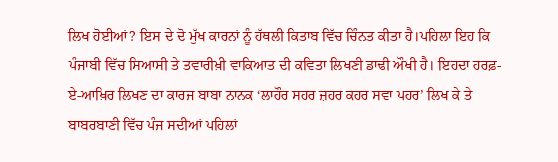ਲਿਖ ਹੋਈਆਂ? ਇਸ ਦੇ ਦੋ ਮੁੱਖ ਕਾਰਨਾਂ ਨੂੰ ਹੱਥਲੀ ਕਿਤਾਬ ਵਿੱਚ ਚਿੰਨਤ ਕੀਤਾ ਹੈ।ਪਹਿਲਾ ਇਹ ਕਿ ਪੰਜਾਬੀ ਵਿੱਚ ਸਿਆਸੀ ਤੇ ਤਵਾਰੀਖ਼ੀ ਵਾਕਿਆਤ ਦੀ ਕਵਿਤਾ ਲਿਖਣੀ ਡਾਢੀ ਔਖੀ ਹੈ। ਇਹਦਾ ਹਰਫ਼-ਏ-ਆਖ਼ਿਰ ਲਿਖਣ ਦਾ ਕਾਰਜ ਬਾਬਾ ਨਾਨਕ ‘ਲਾਹੌਰ ਸਹਰ ਜ਼ਹਰ ਕਹਰ ਸਵਾ ਪਹਰ’ ਲਿਖ ਕੇ ਤੇ ਬਾਬਰਬਾਣੀ ਵਿੱਚ ਪੰਜ ਸਦੀਆਂ ਪਹਿਲਾਂ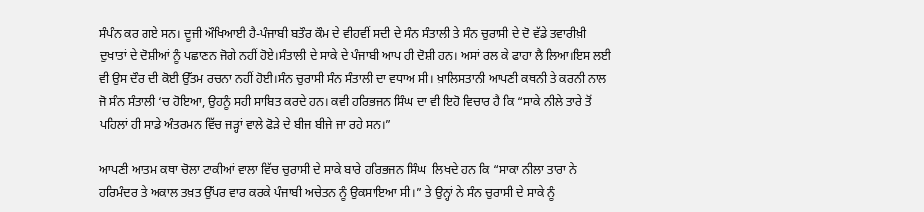ਸੰਪੰਨ ਕਰ ਗਏ ਸਨ। ਦੂਜੀ ਔਖਿਆਈ ਹੈ-ਪੰਜਾਬੀ ਬਤੌਰ ਕੌਮ ਦੇ ਵੀਹਵੀਂ ਸਦੀ ਦੇ ਸੰਨ ਸੰਤਾਲੀ ਤੇ ਸੰਨ ਚੁਰਾਸੀ ਦੇ ਦੋ ਵੱਡੇ ਤਵਾਰੀਖ਼ੀ ਦੁਖਾਤਾਂ ਦੇ ਦੋਸ਼ੀਆਂ ਨੂੰ ਪਛਾਣਨ ਜੋਗੇ ਨਹੀਂ ਹੋਏ।ਸੰਤਾਲੀ ਦੇ ਸਾਕੇ ਦੇ ਪੰਜਾਬੀ ਆਪ ਹੀ ਦੋਸ਼ੀ ਹਨ। ਅਸਾਂ ਰਲ ਕੇ ਫਾਹਾ ਲੈ ਲਿਆ।ਇਸ ਲਈ ਵੀ ਉਸ ਦੌਰ ਦੀ ਕੋਈ ਉੱਤਮ ਰਚਨਾ ਨਹੀਂ ਹੋਈ।ਸੰਨ ਚੁਰਾਸੀ ਸੰਨ ਸੰਤਾਲੀ ਦਾ ਵਧਾਅ ਸੀ। ਖ਼ਾਲਿਸਤਾਨੀ ਆਪਣੀ ਕਥਨੀ ਤੇ ਕਰਨੀ ਨਾਲ ਜੋ ਸੰਨ ਸੰਤਾਲੀ ‘ਚ ਹੋਇਆ, ਉਹਨੂੰ ਸਹੀ ਸਾਬਿਤ ਕਰਦੇ ਹਨ। ਕਵੀ ਹਰਿਭਜਨ ਸਿੰਘ ਦਾ ਵੀ ਇਹੋ ਵਿਚਾਰ ਹੈ ਕਿ “ਸਾਕੇ ਨੀਲੇ ਤਾਰੇ ਤੋਂ ਪਹਿਲਾਂ ਹੀ ਸਾਡੇ ਅੰਤਰਮਨ ਵਿੱਚ ਜੜ੍ਹਾਂ ਵਾਲੇ ਫੋੜੇ ਦੇ ਬੀਜ ਬੀਜੇ ਜਾ ਰਹੇ ਸਨ।”

ਆਪਣੀ ਆਤਮ ਕਥਾ ਚੋਲਾ ਟਾਕੀਆਂ ਵਾਲਾ ਵਿੱਚ ਚੁਰਾਸੀ ਦੇ ਸਾਕੇ ਬਾਰੇ ਹਰਿਭਜਨ ਸਿੰਘ  ਲਿਖਦੇ ਹਨ ਕਿ “ਸਾਕਾ ਨੀਲਾ ਤਾਰਾ ਨੇ ਹਰਿਮੰਦਰ ਤੇ ਅਕਾਲ ਤਖ਼ਤ ਉੱਪਰ ਵਾਰ ਕਰਕੇ ਪੰਜਾਬੀ ਅਚੇਤਨ ਨੂੰ ਉਕਸਾਇਆ ਸੀ।” ਤੇ ਉਨ੍ਹਾਂ ਨੇ ਸੰਨ ਚੁਰਾਸੀ ਦੇ ਸਾਕੇ ਨੂੰ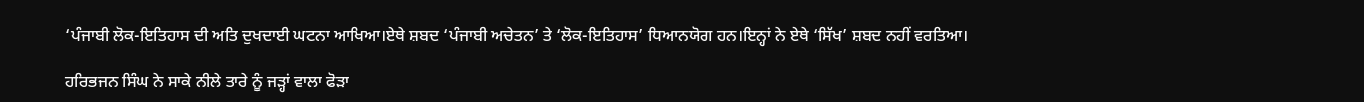‘ਪੰਜਾਬੀ ਲੋਕ-ਇਤਿਹਾਸ ਦੀ ਅਤਿ ਦੁਖਦਾਈ ਘਟਨਾ ਆਖਿਆ।ਏਥੇ ਸ਼ਬਦ ‘ਪੰਜਾਬੀ ਅਚੇਤਨ’ ਤੇ ‘ਲੋਕ-ਇਤਿਹਾਸ’ ਧਿਆਨਯੋਗ ਹਨ।ਇਨ੍ਹਾਂ ਨੇ ਏਥੇ ‘ਸਿੱਖ’ ਸ਼ਬਦ ਨਹੀਂ ਵਰਤਿਆ।

ਹਰਿਭਜਨ ਸਿੰਘ ਨੇ ਸਾਕੇ ਨੀਲੇ ਤਾਰੇ ਨੂੰ ਜੜ੍ਹਾਂ ਵਾਲਾ ਫੋੜਾ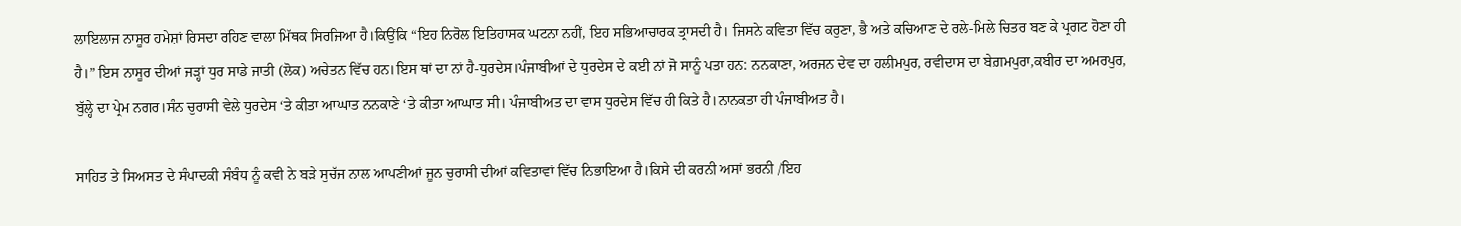ਲਾਇਲਾਜ ਨਾਸੂਰ ਹਮੇਸ਼ਾਂ ਰਿਸਦਾ ਰਹਿਣ ਵਾਲਾ ਮਿੱਥਕ ਸਿਰਜਿਆ ਹੈ।ਕਿਉਂਕਿ “ਇਹ ਨਿਰੋਲ ਇਤਿਹਾਸਕ ਘਟਨਾ ਨਹੀਂ, ਇਹ ਸਭਿਆਚਾਰਕ ਤ੍ਰਾਸਦੀ ਹੈ। ਜਿਸਨੇ ਕਵਿਤਾ ਵਿੱਚ ਕਰੁਣਾ, ਭੈ ਅਤੇ ਕਚਿਆਣ ਦੇ ਰਲੇ-ਮਿਲੇ ਚਿਤਰ ਬਣ ਕੇ ਪ੍ਰਗਟ ਹੋਣਾ ਹੀ ਹੈ।” ਇਸ ਨਾਸੂਰ ਦੀਆਂ ਜੜ੍ਹਾਂ ਧੁਰ ਸਾਡੇ ਜਾਤੀ (ਲੋਕ) ਅਚੇਤਨ ਵਿੱਚ ਹਨ।ਇਸ ਥਾਂ ਦਾ ਨਾਂ ਹੈ-ਧੁਰਦੇਸ।ਪੰਜਾਬੀਆਂ ਦੇ ਧੁਰਦੇਸ ਦੇ ਕਈ ਨਾਂ ਜੋ ਸਾਨੂੰ ਪਤਾ ਹਨ: ਨਨਕਾਣਾ, ਅਰਜਨ ਦੇਵ ਦਾ ਹਲੀਮਪੁਰ, ਰਵੀਦਾਸ ਦਾ ਬੇਗ਼ਮਪੁਰਾ,ਕਬੀਰ ਦਾ ਅਮਰਪੁਰ, ਬੁੱਲ੍ਹੇ ਦਾ ਪ੍ਰੇਮ ਨਗਰ।ਸੰਨ ਚੁਰਾਸੀ ਵੇਲੇ ਧੁਰਦੇਸ ‘ਤੇ ਕੀਤਾ ਆਘਾਤ ਨਨਕਾਣੇ ‘ਤੇ ਕੀਤਾ ਆਘਾਤ ਸੀ। ਪੰਜਾਬੀਅਤ ਦਾ ਵਾਸ ਧੁਰਦੇਸ ਵਿੱਚ ਹੀ ਕਿਤੇ ਹੈ।ਨਾਨਕਤਾ ਹੀ ਪੰਜਾਬੀਅਤ ਹੈ।

ਸਾਹਿਤ ਤੇ ਸਿਅਸਤ ਦੇ ਸੰਪਾਦਕੀ ਸੰਬੰਧ ਨੂੰ ਕਵੀ ਨੇ ਬੜੇ ਸੁਚੱਜ ਨਾਲ ਆਪਣੀਆਂ ਜੂਨ ਚੁਰਾਸੀ ਦੀਆਂ ਕਵਿਤਾਵਾਂ ਵਿੱਚ ਨਿਭਾਇਆ ਹੈ।ਕਿਸੇ ਦੀ ਕਰਨੀ ਅਸਾਂ ਭਰਨੀ /ਇਹ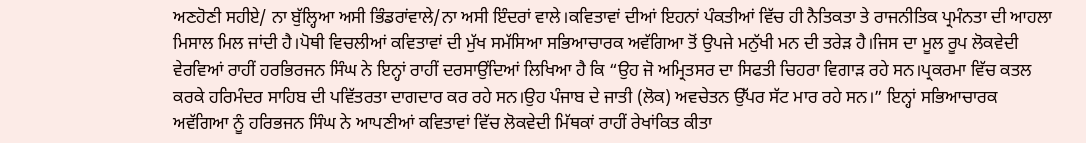ਅਣਹੋਣੀ ਸਹੀਏ/ ਨਾ ਬੁੱਲ੍ਹਿਆ ਅਸੀ ਭਿੰਡਰਾਂਵਾਲੇ/ਨਾ ਅਸੀ ਇੰਦਰਾਂ ਵਾਲੇ।ਕਵਿਤਾਵਾਂ ਦੀਆਂ ਇਹਨਾਂ ਪੰਕਤੀਆਂ ਵਿੱਚ ਹੀ ਨੈਤਿਕਤਾ ਤੇ ਰਾਜਨੀਤਿਕ ਪ੍ਰਮੰਨਤਾ ਦੀ ਆਹਲਾ ਮਿਸਾਲ ਮਿਲ ਜਾਂਦੀ ਹੈ।ਪੋਥੀ ਵਿਚਲੀਆਂ ਕਵਿਤਾਵਾਂ ਦੀ ਮੁੱਖ ਸਮੱਸਿਆ ਸਭਿਆਚਾਰਕ ਅਵੱਗਿਆ ਤੋਂ ਉਪਜੇ ਮਨੁੱਖੀ ਮਨ ਦੀ ਤਰੇੜ ਹੈ।ਜਿਸ ਦਾ ਮੂਲ ਰੂਪ ਲੋਕਵੇਦੀ ਵੇਰਵਿਆਂ ਰਾਹੀਂ ਹਰਭਿਰਜਨ ਸਿੰਘ ਨੇ ਇਨ੍ਹਾਂ ਰਾਹੀਂ ਦਰਸਾਉਂਦਿਆਂ ਲਿਖਿਆ ਹੈ ਕਿ “ਉਹ ਜੋ ਅਮ੍ਰਿਤਸਰ ਦਾ ਸਿਫਤੀ ਚਿਹਰਾ ਵਿਗਾੜ ਰਹੇ ਸਨ।ਪ੍ਰਕਰਮਾ ਵਿੱਚ ਕਤਲ ਕਰਕੇ ਹਰਿਮੰਦਰ ਸਾਹਿਬ ਦੀ ਪਵਿੱਤਰਤਾ ਦਾਗਦਾਰ ਕਰ ਰਹੇ ਸਨ।ਉਹ ਪੰਜਾਬ ਦੇ ਜਾਤੀ (ਲੋਕ) ਅਵਚੇਤਨ ਉੱਪਰ ਸੱਟ ਮਾਰ ਰਹੇ ਸਨ।” ਇਨ੍ਹਾਂ ਸਭਿਆਚਾਰਕ ਅਵੱਗਿਆ ਨੂੰ ਹਰਿਭਜਨ ਸਿੰਘ ਨੇ ਆਪਣੀਆਂ ਕਵਿਤਾਵਾਂ ਵਿੱਚ ਲੋਕਵੇਦੀ ਮਿੱਥਕਾਂ ਰਾਹੀਂ ਰੇਖਾਂਕਿਤ ਕੀਤਾ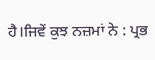ਹੈ।ਜਿਵੇਂ ਕੁਝ ਨਜ਼ਮਾਂ ਨੇ : ਪ੍ਰਭ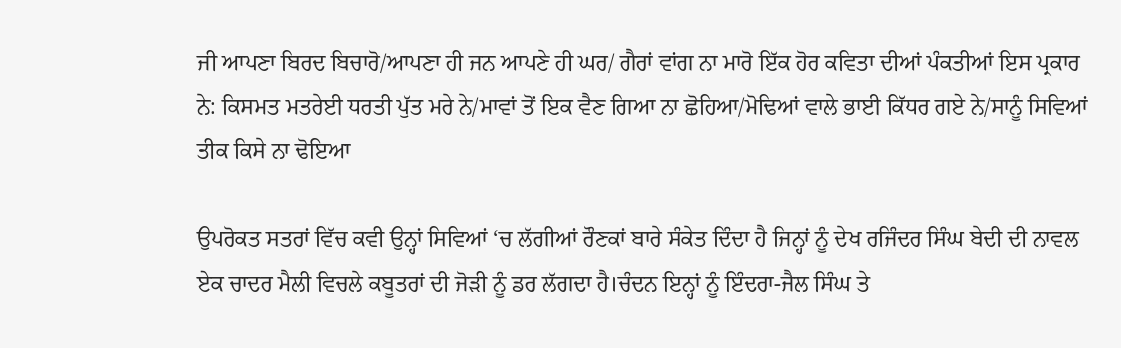ਜੀ ਆਪਣਾ ਬਿਰਦ ਬਿਚਾਰੋ/ਆਪਣਾ ਹੀ ਜਨ ਆਪਣੇ ਹੀ ਘਰ/ ਗੈਰਾਂ ਵਾਂਗ ਨਾ ਮਾਰੋ ਇੱਕ ਹੋਰ ਕਵਿਤਾ ਦੀਆਂ ਪੰਕਤੀਆਂ ਇਸ ਪ੍ਰਕਾਰ ਨੇ: ਕਿਸਮਤ ਮਤਰੇਈ ਧਰਤੀ ਪੁੱਤ ਮਰੇ ਨੇ/ਮਾਵਾਂ ਤੋਂ ਇਕ ਵੈਣ ਗਿਆ ਨਾ ਛੋਹਿਆ/ਮੋਢਿਆਂ ਵਾਲੇ ਭਾਈ ਕਿੱਧਰ ਗਏ ਨੇ/ਸਾਨੂੰ ਸਿਵਿਆਂ ਤੀਕ ਕਿਸੇ ਨਾ ਢੋਇਆ

ਉਪਰੋਕਤ ਸਤਰਾਂ ਵਿੱਚ ਕਵੀ ਉਨ੍ਹਾਂ ਸਿਵਿਆਂ ‘ਚ ਲੱਗੀਆਂ ਰੌਣਕਾਂ ਬਾਰੇ ਸੰਕੇਤ ਦਿੰਦਾ ਹੈ ਜਿਨ੍ਹਾਂ ਨੂੰ ਦੇਖ ਰਜਿੰਦਰ ਸਿੰਘ ਬੇਦੀ ਦੀ ਨਾਵਲ ਏਕ ਚਾਦਰ ਮੈਲੀ ਵਿਚਲੇ ਕਬੂਤਰਾਂ ਦੀ ਜੋੜੀ ਨੂੰ ਡਰ ਲੱਗਦਾ ਹੈ।ਚੰਦਨ ਇਨ੍ਹਾਂ ਨੂੰ ਇੰਦਰਾ-ਜੈਲ ਸਿੰਘ ਤੇ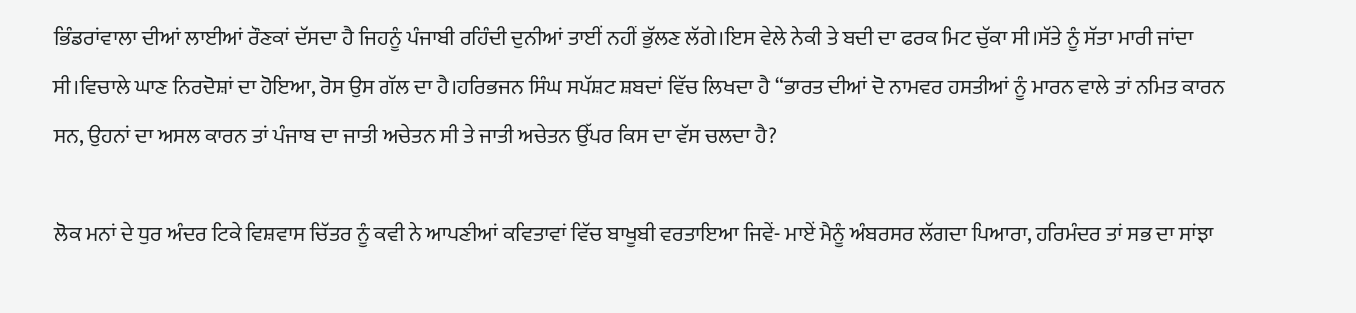ਭਿੰਡਰਾਂਵਾਲਾ ਦੀਆਂ ਲਾਈਆਂ ਰੌਣਕਾਂ ਦੱਸਦਾ ਹੈ ਜਿਹਨੂੰ ਪੰਜਾਬੀ ਰਹਿੰਦੀ ਦੁਨੀਆਂ ਤਾਈਂ ਨਹੀਂ ਭੁੱਲਣ ਲੱਗੇ।ਇਸ ਵੇਲੇ ਨੇਕੀ ਤੇ ਬਦੀ ਦਾ ਫਰਕ ਮਿਟ ਚੁੱਕਾ ਸੀ।ਸੱਤੇ ਨੂੰ ਸੱਤਾ ਮਾਰੀ ਜਾਂਦਾ ਸੀ।ਵਿਚਾਲੇ ਘਾਣ ਨਿਰਦੋਸ਼ਾਂ ਦਾ ਹੋਇਆ, ਰੋਸ ਉਸ ਗੱਲ ਦਾ ਹੈ।ਹਰਿਭਜਨ ਸਿੰਘ ਸਪੱਸ਼ਟ ਸ਼ਬਦਾਂ ਵਿੱਚ ਲਿਖਦਾ ਹੈ “ਭਾਰਤ ਦੀਆਂ ਦੋ ਨਾਮਵਰ ਹਸਤੀਆਂ ਨੂੰ ਮਾਰਨ ਵਾਲੇ ਤਾਂ ਨਮਿਤ ਕਾਰਨ ਸਨ, ਉਹਨਾਂ ਦਾ ਅਸਲ ਕਾਰਨ ਤਾਂ ਪੰਜਾਬ ਦਾ ਜਾਤੀ ਅਚੇਤਨ ਸੀ ਤੇ ਜਾਤੀ ਅਚੇਤਨ ਉੱਪਰ ਕਿਸ ਦਾ ਵੱਸ ਚਲਦਾ ਹੈ?

ਲੋਕ ਮਨਾਂ ਦੇ ਧੁਰ ਅੰਦਰ ਟਿਕੇ ਵਿਸ਼ਵਾਸ ਚਿੱਤਰ ਨੂੰ ਕਵੀ ਨੇ ਆਪਣੀਆਂ ਕਵਿਤਾਵਾਂ ਵਿੱਚ ਬਾਖੂਬੀ ਵਰਤਾਇਆ ਜਿਵੇਂ- ਮਾਏਂ ਮੈਨੂੰ ਅੰਬਰਸਰ ਲੱਗਦਾ ਪਿਆਰਾ, ਹਰਿਮੰਦਰ ਤਾਂ ਸਭ ਦਾ ਸਾਂਝਾ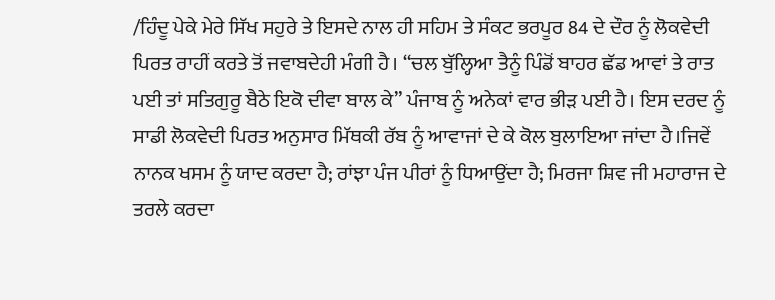/ਹਿੰਦੂ ਪੇਕੇ ਮੇਰੇ ਸਿੱਖ ਸਹੁਰੇ ਤੇ ਇਸਦੇ ਨਾਲ ਹੀ ਸਹਿਮ ਤੇ ਸੰਕਟ ਭਰਪੂਰ 84 ਦੇ ਦੌਰ ਨੂੰ ਲੋਕਵੇਦੀ ਪਿਰਤ ਰਾਹੀਂ ਕਰਤੇ ਤੋਂ ਜਵਾਬਦੇਹੀ ਮੰਗੀ ਹੈ। “ਚਲ ਬੁੱਲ੍ਹਿਆ ਤੈਨੂੰ ਪਿੰਡੋਂ ਬਾਹਰ ਛੱਡ ਆਵਾਂ ਤੇ ਰਾਤ ਪਈ ਤਾਂ ਸਤਿਗੁਰੂ ਬੈਠੇ ਇਕੋ ਦੀਵਾ ਬਾਲ ਕੇ” ਪੰਜਾਬ ਨੂੰ ਅਨੇਕਾਂ ਵਾਰ ਭੀੜ ਪਈ ਹੈ। ਇਸ ਦਰਦ ਨੂੰ ਸਾਡੀ ਲੋਕਵੇਦੀ ਪਿਰਤ ਅਨੁਸਾਰ ਮਿੱਥਕੀ ਰੱਬ ਨੂੰ ਆਵਾਜਾਂ ਦੇ ਕੇ ਕੋਲ ਬੁਲਾਇਆ ਜਾਂਦਾ ਹੈ।ਜਿਵੇਂ ਨਾਨਕ ਖਸਮ ਨੂੰ ਯਾਦ ਕਰਦਾ ਹੈ; ਰਾਂਝਾ ਪੰਜ ਪੀਰਾਂ ਨੂੰ ਧਿਆਉਂਦਾ ਹੈ; ਮਿਰਜਾ ਸ਼ਿਵ ਜੀ ਮਹਾਰਾਜ ਦੇ ਤਰਲੇ ਕਰਦਾ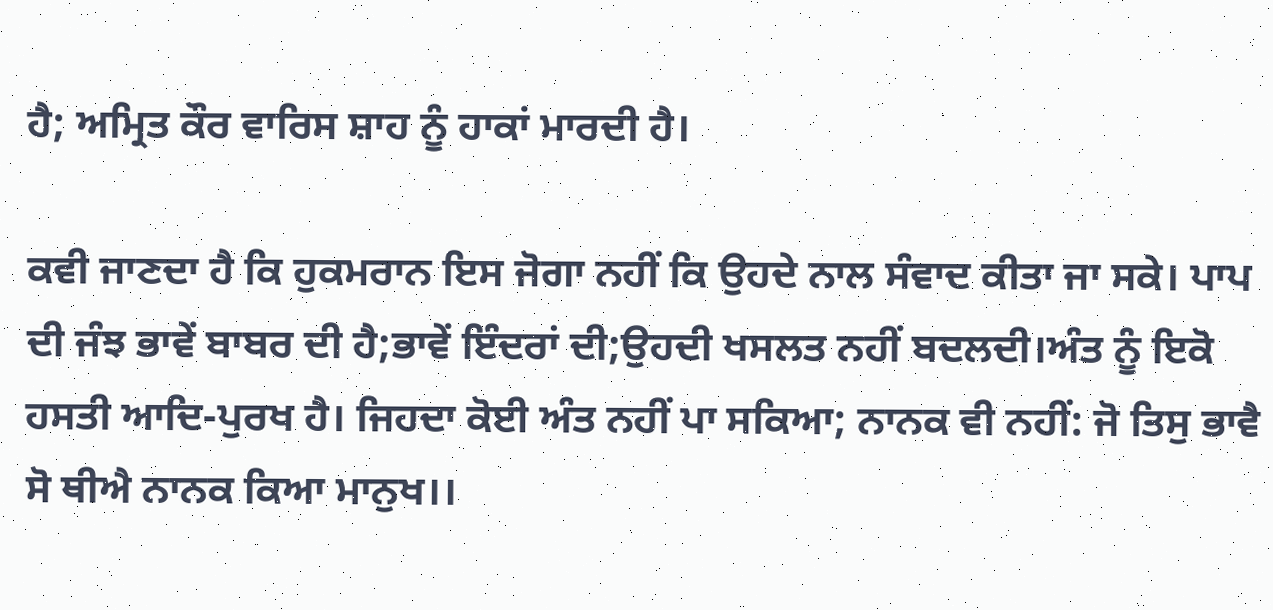ਹੈ; ਅਮ੍ਰਿਤ ਕੌਰ ਵਾਰਿਸ ਸ਼ਾਹ ਨੂੰ ਹਾਕਾਂ ਮਾਰਦੀ ਹੈ।

ਕਵੀ ਜਾਣਦਾ ਹੈ ਕਿ ਹੁਕਮਰਾਨ ਇਸ ਜੋਗਾ ਨਹੀਂ ਕਿ ਉਹਦੇ ਨਾਲ ਸੰਵਾਦ ਕੀਤਾ ਜਾ ਸਕੇ। ਪਾਪ ਦੀ ਜੰਝ ਭਾਵੇਂ ਬਾਬਰ ਦੀ ਹੈ;ਭਾਵੇਂ ਇੰਦਰਾਂ ਦੀ;ਉਹਦੀ ਖਸਲਤ ਨਹੀਂ ਬਦਲਦੀ।ਅੰਤ ਨੂੰ ਇਕੋ ਹਸਤੀ ਆਦਿ-ਪੁਰਖ ਹੈ। ਜਿਹਦਾ ਕੋਈ ਅੰਤ ਨਹੀਂ ਪਾ ਸਕਿਆ; ਨਾਨਕ ਵੀ ਨਹੀਂ: ਜੋ ਤਿਸੁ ਭਾਵੈ ਸੋ ਥੀਐ ਨਾਨਕ ਕਿਆ ਮਾਨੁਖ।।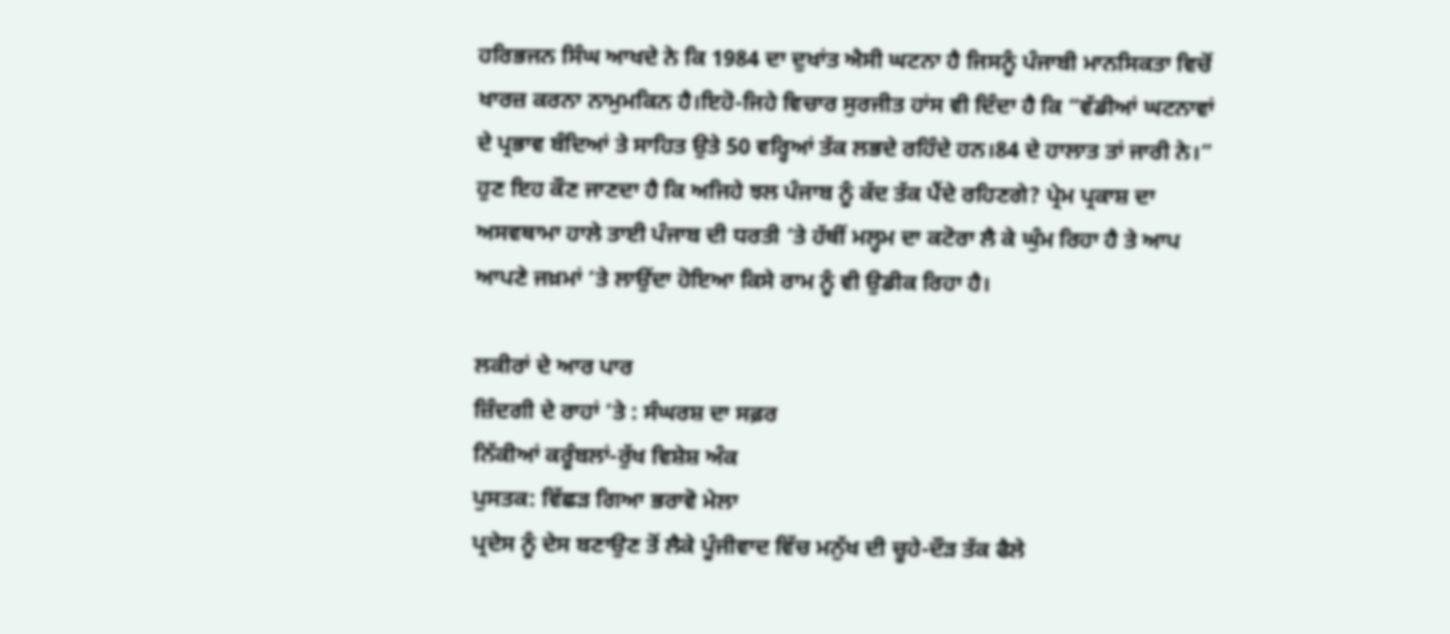ਹਰਿਭਜਨ ਸਿੰਘ ਆਖਦੇ ਨੇ ਕਿ 1984 ਦਾ ਦੁਖਾਂਤ ਐਸੀ ਘਟਨਾ ਹੈ ਜਿਸਨੂੰ ਪੰਜਾਬੀ ਮਾਨਸਿਕਤਾ ਵਿਚੋਂ ਖਾਰਜ਼ ਕਰਨਾ ਨਾਮੁਮਕਿਨ ਹੈ।ਇਹੋ-ਜਿਹੇ ਵਿਚਾਰ ਸੁਰਜੀਤ ਹਾਂਸ ਵੀ ਦਿੰਦਾ ਹੈ ਕਿ “ਵੱਡੀਆਂ ਘਟਨਾਵਾਂ ਦੇ ਪ੍ਰਭਾਵ ਬੰਦਿਆਂ ਤੇ ਸਾਹਿਤ ਉਤੇ 50 ਵਰ੍ਹਿਆਂ ਤੱਕ ਲਭਦੇ ਰਹਿੰਦੇ ਹਨ।84 ਦੇ ਹਾਲਾਤ ਤਾਂ ਜਾਰੀ ਨੇ।” ਹੁਣ ਇਹ ਕੌਣ ਜਾਣਦਾ ਹੈ ਕਿ ਅਜਿਹੇ ਝਲ ਪੰਜਾਬ ਨੂੰ ਕੱਦ ਤੱਕ ਪੈਂਦੇ ਰਹਿਣਗੇ? ਪ੍ਰੇਮ ਪ੍ਰਕਾਸ਼ ਦਾ ਅਸਵਥਾਮਾ ਹਾਲੇ ਤਾਈ ਪੰਜਾਬ ਦੀ ਧਰਤੀ ‘ਤੇ ਹੱਥੀਂ ਮਲ੍ਹਮ ਦਾ ਕਟੋਰਾ ਲੈ ਕੇ ਘੁੰਮ ਰਿਹਾ ਹੈ ਤੇ ਆਪ ਆਪਣੇ ਜਖ਼ਮਾਂ ‘ਤੇ ਲਾਉਂਦਾ ਹੋਇਆ ਕਿਸੇ ਰਾਮ ਨੂੰ ਵੀ ਉਡੀਕ ਰਿਹਾ ਹੈ।

ਲਕੀਰਾਂ ਦੇ ਆਰ ਪਾਰ
ਜ਼ਿੰਦਗੀ ਦੇ ਰਾਹਾਂ ’ਤੇ : ਸੰਘਰਸ਼ ਦਾ ਸਫ਼ਰ
ਨਿੱਕੀਆਂ ਕਰੂੰਬਲਾਂ-ਰੁੱਖ ਵਿਸ਼ੇਸ਼ ਅੰਕ
ਪੁਸਤਕ: ਵਿੱਛੜ ਗਿਆ ਭਰਾਵੋ ਮੇਲਾ
ਪ੍ਰਦੇਸ ਨੂੰ ਦੇਸ ਬਣਾਉਣ ਤੋਂ ਲੈਕੇ ਪੂੰਜੀਵਾਦ ਵਿੱਚ ਮਨੁੱਖ ਦੀ ਚੂਹੇ-ਦੌੜ ਤੱਕ ਫੈਲੇ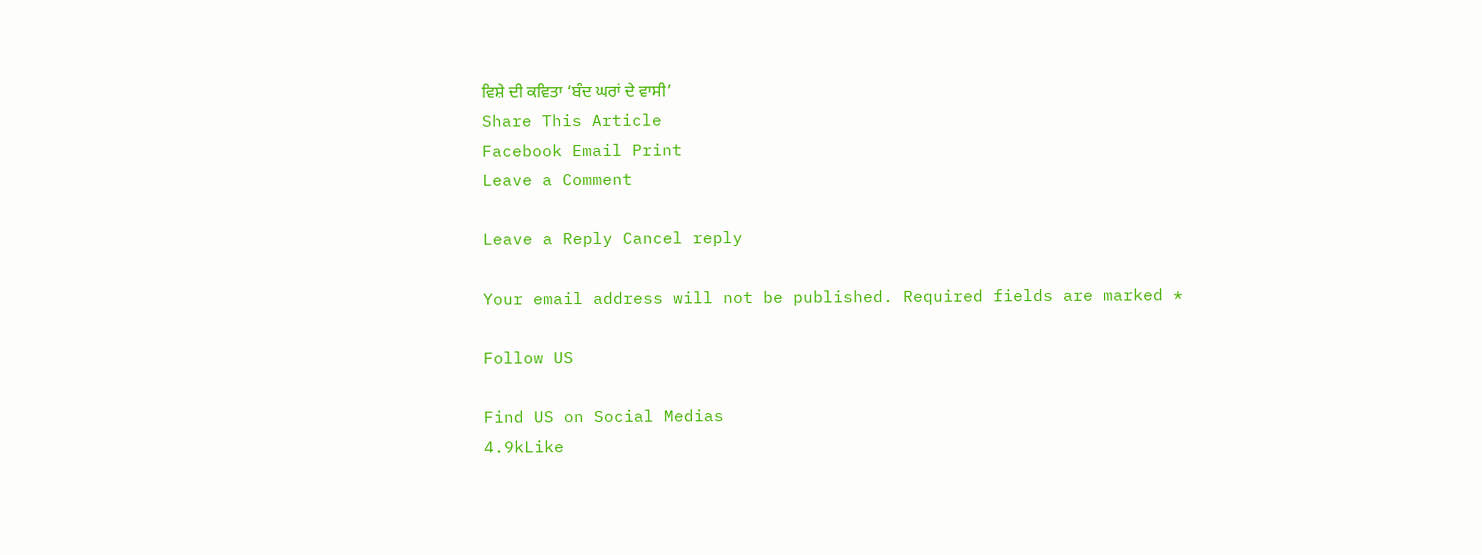ਵਿਸ਼ੇ ਦੀ ਕਵਿਤਾ ‘ਬੰਦ ਘਰਾਂ ਦੇ ਵਾਸੀ’
Share This Article
Facebook Email Print
Leave a Comment

Leave a Reply Cancel reply

Your email address will not be published. Required fields are marked *

Follow US

Find US on Social Medias
4.9kLike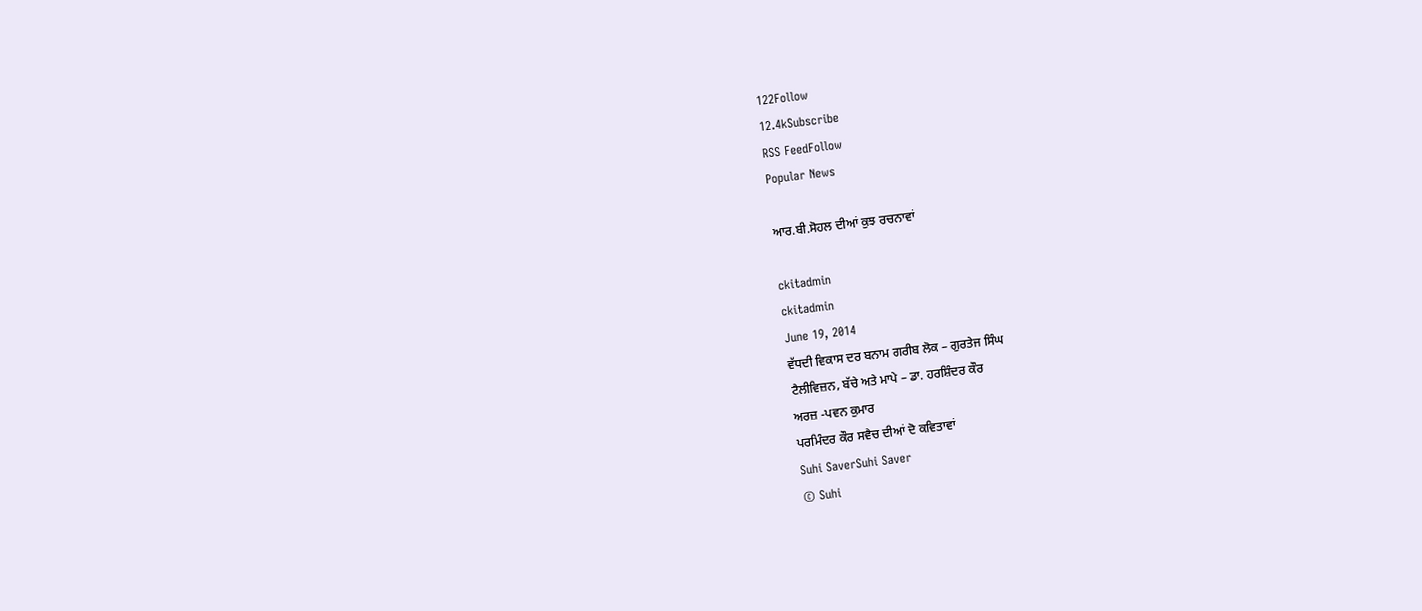122Follow
12.4kSubscribe
RSS FeedFollow
Popular News

ਆਰ.ਬੀ.ਸੋਹਲ ਦੀਆਂ ਕੁਝ ਰਚਨਾਵਾਂ

ckitadmin
ckitadmin
June 19, 2014
ਵੱਧਦੀ ਵਿਕਾਸ ਦਰ ਬਨਾਮ ਗਰੀਬ ਲੋਕ – ਗੁਰਤੇਜ ਸਿੰਘ
ਟੈਲੀਵਿਜ਼ਨ, ਬੱਚੇ ਅਤੇ ਮਾਪੇ – ਡਾ. ਹਰਸ਼ਿੰਦਰ ਕੌਰ
ਅਰਜ਼ -ਪਵਨ ਕੁਮਾਰ
ਪਰਮਿੰਦਰ ਕੌਰ ਸਵੈਚ ਦੀਆਂ ਦੋ ਕਵਿਤਾਵਾਂ
Suhi SaverSuhi Saver
© Suhi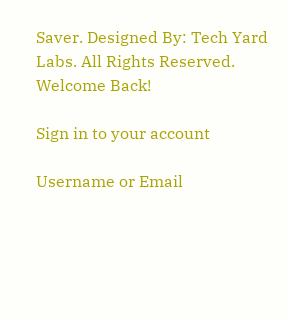Saver. Designed By: Tech Yard Labs. All Rights Reserved.
Welcome Back!

Sign in to your account

Username or Email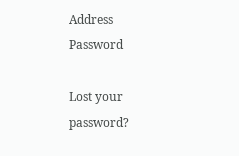Address
Password

Lost your password?